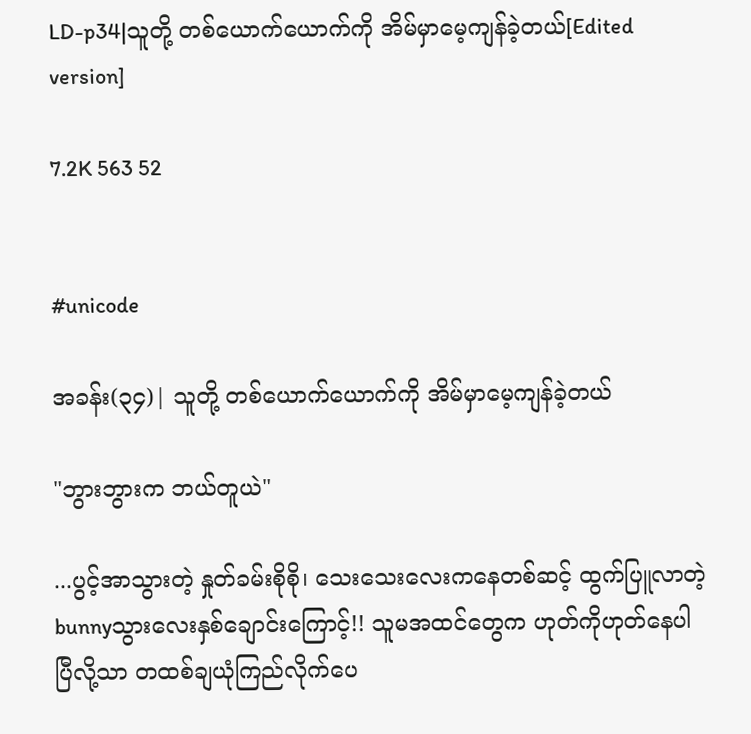LD-p34|သူတို့ တစ်ယောက်ယောက်ကို အိမ်မှာမေ့ကျန်ခဲ့တယ်[Edited version]

7.2K 563 52


#unicode

အခန်း(၃၄)| သူတို့ တစ်ယောက်ယောက်ကို အိမ်မှာမေ့ကျန်ခဲ့တယ်

"ဘွားဘွားက ဘယ်တူယဲ"

...ပွင့်အာသွားတဲ့ နှုတ်ခမ်းစိုစို၊ သေးသေးလေးကနေတစ်ဆင့် ထွက်ပြူလာတဲ့ bunnyသွားလေးနှစ်ချောင်းကြောင့်!! သူမအထင်တွေက ဟုတ်ကိုဟုတ်နေပါပြီလို့သာ တထစ်ချယုံကြည်လိုက်ပေ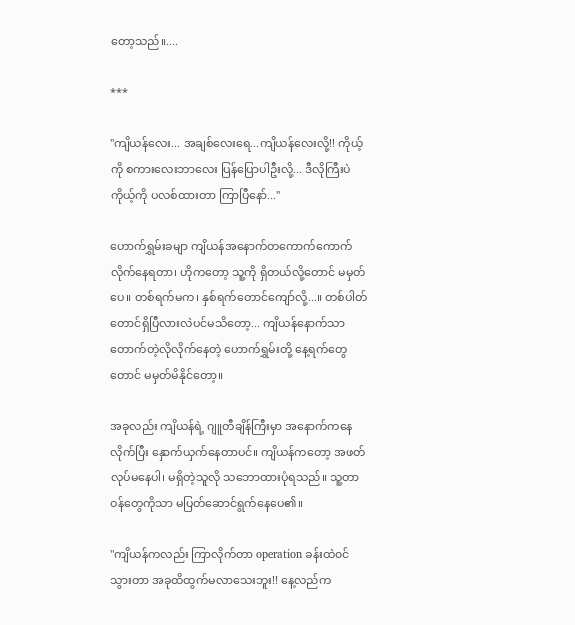တော့သည်။....

***

"ကျိယန်လေး... အချစ်လေးရေ...ကျိယန်လေးလို့!! ကိုယ့်ကို စကားလေးဘာလေး ပြန်ပြောပါဦးလို့... ဒီလိုကြီးပဲ ကိုယ့်ကို ပလစ်ထားတာ ကြာပြီနော်..."

ဟောက်ရွှမ်းခမျာ ကျိယန်အနောက်တကောက်ကောက်လိုက်နေရတာ၊ ဟိုကတော့ သူ့ကို ရှိတယ်လို့တောင် မမှတ်ပေ။ တစ်ရက်မက၊ နှစ်ရက်တောင်ကျော်လို့...။ တစ်ပါတ်တောင်ရှိပြီလားလဲပင်မသိတော့... ကျိယန်နောက်သာ တောက်တဲ့လိုလိုက်နေတဲ့ ဟောက်ရွှမ်းတို့ နေ့ရက်တွေတောင် မမှတ်မိနိုင်တော့။

အခုလည်း ကျိယန်ရဲ့ ဂျူတီချိန်ကြီးမှာ အနောက်ကနေ လိုက်ပြီး နှောက်ယှက်နေတာပင်။ ကျိယန်ကတော့ အဖတ်လုပ်မနေပါ၊ မရှိတဲ့သူလို သဘောထားပုံရသည်။ သူ့တာဝန်တွေကိုသာ မပြတ်ဆောင်ရွက်နေပေ၏။

"ကျိယန်ကလည်း ကြာလိုက်တာ operation ခန်းထဲ၀င်သွားတာ အခုထိထွက်မလာသေးဘူး!! နေ့လည်က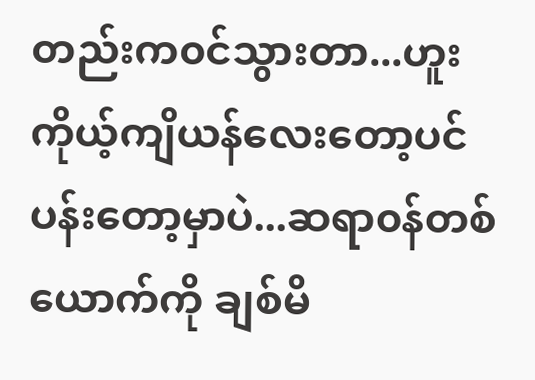တည်းက၀င်သွားတာ...ဟူး ကိုယ့်ကျိယန်လေးတော့ပင်ပန်းတော့မှာပဲ...ဆရာ၀န်တစ်ယောက်ကို ချစ်မိ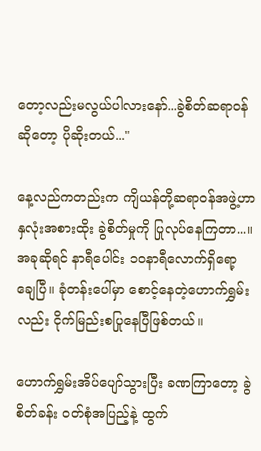တော့လည်းမလွယ်ပါလားနော်...ခွဲစိတ်ဆရာ၀န်ဆိုတော့ ပိုဆိုးတယ်..."

နေ့လည်ကတည်းက ကျိယန်တို့ဆရာဝန်အဖွဲ့ဟာ နှလုံးအစားထိုး ခွဲစိတ်မှုကို ပြုလုပ်နေကြတာ...။ အခုဆိုရင် နာရီပေါင်း ၁၀နာရီလောက်ရှိရော့ချေပြီ။ ခုံတန်းပေါ်မှာ စောင့်နေတဲ့ဟောက်ရွှမ်းလည်း ငိုက်မြည်းစပြုနေပြီဖြစ်တယ်။

ဟောက်ရွှမ်းအိပ်ပျော်သွားပြီး ခဏကြာတော့ ခွဲစိတ်ခန်း ၀တ်စုံအပြည့်နဲ့ ထွက်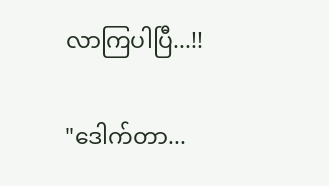လာကြပါပြီ...!!

"ဒေါက်တာ...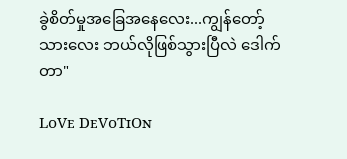ခွဲစိတ်မှုအခြေအနေလေး...ကျွန်တော့် သားလေး ဘယ်လိုဖြစ်သွားပြီလဲ ဒေါက်တာ"

LᴏVᴇ DᴇVᴏTɪOɴ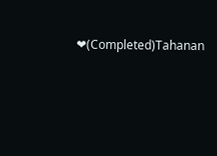❤(Completed)Tahanan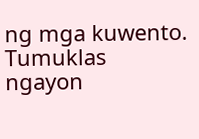ng mga kuwento. Tumuklas ngayon